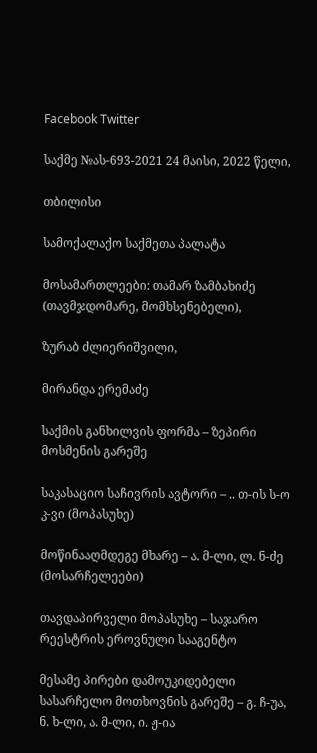Facebook Twitter

საქმე №ას-693-2021 24 მაისი, 2022 წელი,

თბილისი

სამოქალაქო საქმეთა პალატა

მოსამართლეები: თამარ ზამბახიძე (თავმჯდომარე, მომხსენებელი),

ზურაბ ძლიერიშვილი,

მირანდა ერემაძე

საქმის განხილვის ფორმა – ზეპირი მოსმენის გარეშე

საკასაციო საჩივრის ავტორი – .. თ-ის ს-ო კ-ვი (მოპასუხე)

მოწინააღმდეგე მხარე – ა. მ-ლი, ლ. ნ-ძე (მოსარჩელეები)

თავდაპირველი მოპასუხე – საჯარო რეესტრის ეროვნული სააგენტო

მესამე პირები დამოუკიდებელი სასარჩელო მოთხოვნის გარეშე – გ. ჩ-უა, ნ. ხ-ლი, ა. მ-ლი, ი. ჟ-ია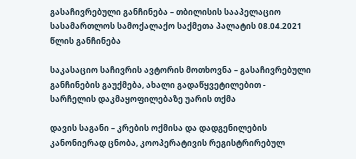გასაჩივრებული განჩინება – თბილისის სააპელაციო სასამართლოს სამოქალაქო საქმეთა პალატის 08.04.2021 წლის განჩინება

საკასაციო საჩივრის ავტორის მოთხოვნა – გასაჩივრებული განჩინების გაუქმება, ახალი გადაწყვეტილებით - სარჩელის დაკმაყოფილებაზე უარის თქმა

დავის საგანი – კრების ოქმისა და დადგენილების კანონიერად ცნობა, კოოპერატივის რეგისტრირებულ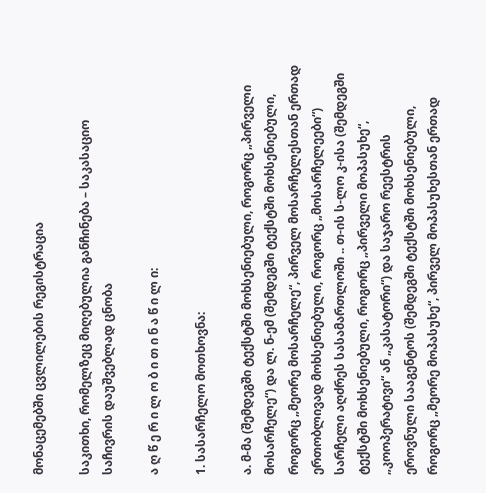მონაცემებში ცვლილების რეგისტრაცია

საკითხი, რომელზეც მიღებულია განჩინება – საკასაციო საჩივრის დაუშვებლად ცნობა

ა ღ წ ე რ ი ლ ო ბ ი თ ი ნ ა წ ი ლ ი:

1. სასარჩელო მოთხოვნა:

ა. მ-მა (შემდეგში ტექსტში მოხსენიებული, როგორც „პირველი მოსარჩელე“) და ლ. ნ-ემ (შემდეგში ტექსტში მოხსენიებული, როგორც „მეორე მოსარჩელე“, პირველ მოსარჩელესთან ერთად ერთობლივად მოხსენიებული, როგორც „მოსარჩელეები“) სარჩელი აღძრეს სასამართლოში .. თ-ის ს-ლო კ-ისა (შემდეგში ტექსტში მოხსენიებული, როგორც „პირველი მოპასუხე“, „კოოპერატივი“ ან „კასატორი“) და საჯარო რეესტრის ეროვნული სააგენტოს (შემდეგში ტექსტში მოხსენიებული, როგორც „მეორე მოპასუხე“, პირველ მოპასუხესთან ერთად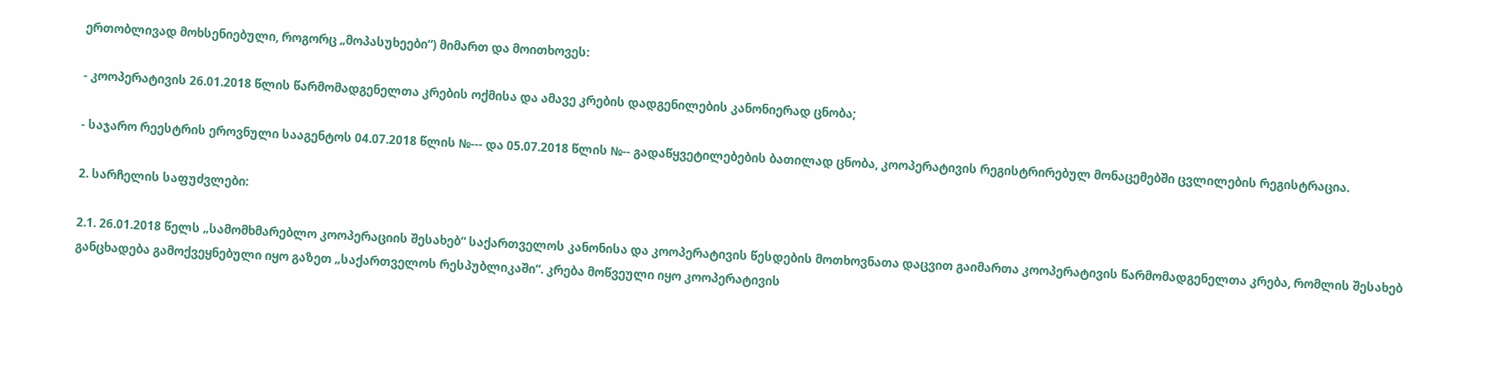ერთობლივად მოხსენიებული, როგორც „მოპასუხეები“) მიმართ და მოითხოვეს:

- კოოპერატივის 26.01.2018 წლის წარმომადგენელთა კრების ოქმისა და ამავე კრების დადგენილების კანონიერად ცნობა;

- საჯარო რეესტრის ეროვნული სააგენტოს 04.07.2018 წლის №--- და 05.07.2018 წლის №-- გადაწყვეტილებების ბათილად ცნობა, კოოპერატივის რეგისტრირებულ მონაცემებში ცვლილების რეგისტრაცია.

2. სარჩელის საფუძვლები:

2.1. 26.01.2018 წელს „სამომხმარებლო კოოპერაციის შესახებ“ საქართველოს კანონისა და კოოპერატივის წესდების მოთხოვნათა დაცვით გაიმართა კოოპერატივის წარმომადგენელთა კრება, რომლის შესახებ განცხადება გამოქვეყნებული იყო გაზეთ „საქართველოს რესპუბლიკაში“. კრება მოწვეული იყო კოოპერატივის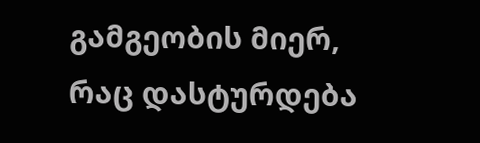გამგეობის მიერ, რაც დასტურდება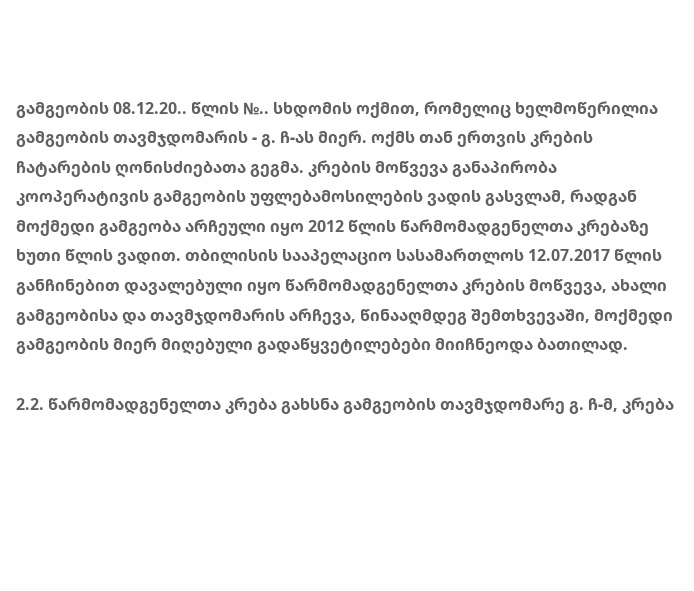გამგეობის 08.12.20.. წლის №.. სხდომის ოქმით, რომელიც ხელმოწერილია გამგეობის თავმჯდომარის - გ. ჩ-ას მიერ. ოქმს თან ერთვის კრების ჩატარების ღონისძიებათა გეგმა. კრების მოწვევა განაპირობა კოოპერატივის გამგეობის უფლებამოსილების ვადის გასვლამ, რადგან მოქმედი გამგეობა არჩეული იყო 2012 წლის წარმომადგენელთა კრებაზე ხუთი წლის ვადით. თბილისის სააპელაციო სასამართლოს 12.07.2017 წლის განჩინებით დავალებული იყო წარმომადგენელთა კრების მოწვევა, ახალი გამგეობისა და თავმჯდომარის არჩევა, წინააღმდეგ შემთხვევაში, მოქმედი გამგეობის მიერ მიღებული გადაწყვეტილებები მიიჩნეოდა ბათილად.

2.2. წარმომადგენელთა კრება გახსნა გამგეობის თავმჯდომარე გ. ჩ-მ, კრება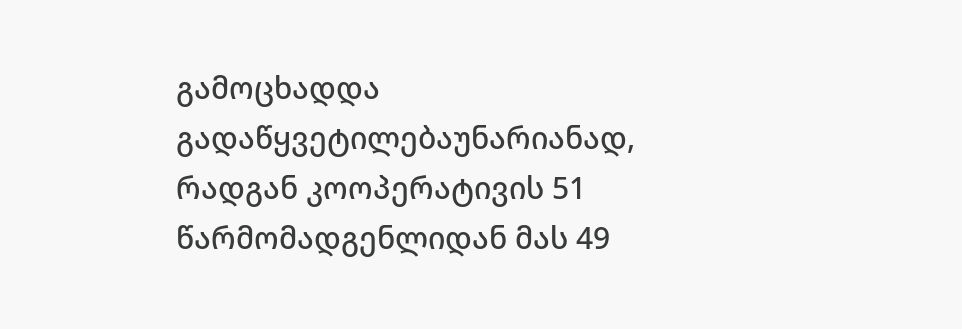გამოცხადდა გადაწყვეტილებაუნარიანად, რადგან კოოპერატივის 51 წარმომადგენლიდან მას 49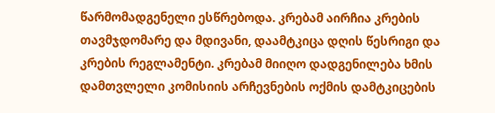წარმომადგენელი ესწრებოდა. კრებამ აირჩია კრების თავმჯდომარე და მდივანი, დაამტკიცა დღის წესრიგი და კრების რეგლამენტი. კრებამ მიიღო დადგენილება ხმის დამთვლელი კომისიის არჩევნების ოქმის დამტკიცების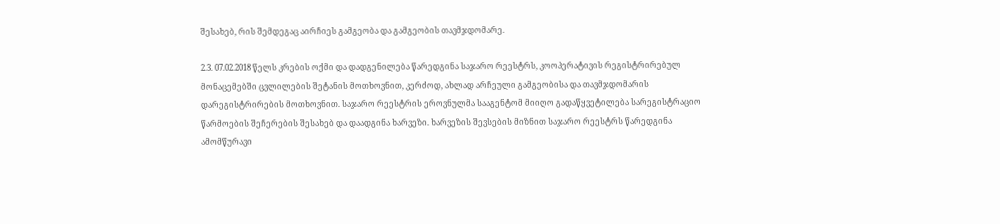შესახებ, რის შემდეგაც აირჩიეს გამგეობა და გამგეობის თავმჯდომარე.

2.3. 07.02.2018 წელს კრების ოქმი და დადგენილება წარედგინა საჯარო რეესტრს, კოოპერატივის რეგისტრირებულ მონაცემებში ცვლილების შეტანის მოთხოვნით, კერძოდ, ახლად არჩეული გამგეობისა და თავმჯდომარის დარეგისტრირების მოთხოვნით. საჯარო რეესტრის ეროვნულმა სააგენტომ მიიღო გადაწყვეტილება სარეგისტრაციო წარმოების შეჩერების შესახებ და დაადგინა ხარვეზი. ხარვეზის შევსების მიზნით საჯარო რეესტრს წარედგინა ამომწურავი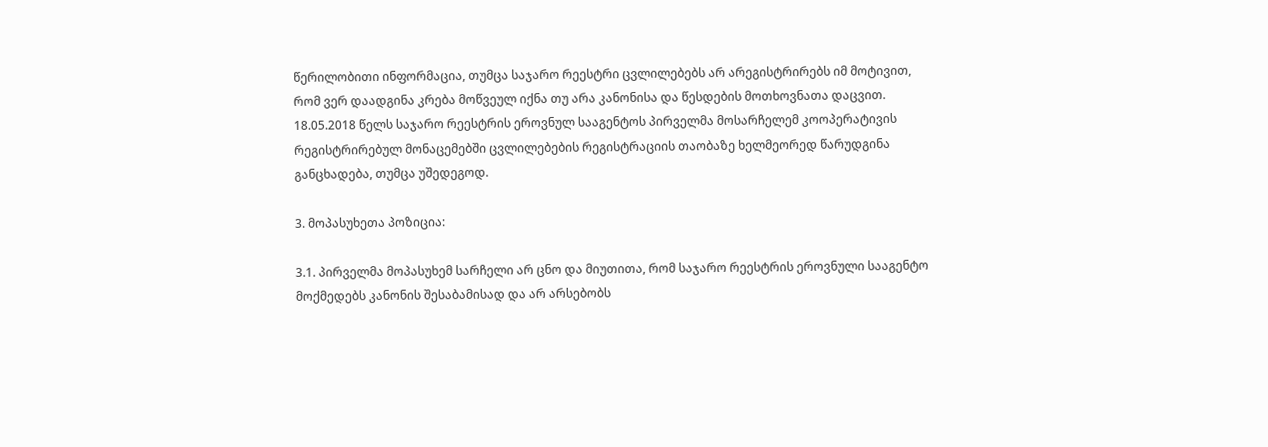წერილობითი ინფორმაცია, თუმცა საჯარო რეესტრი ცვლილებებს არ არეგისტრირებს იმ მოტივით, რომ ვერ დაადგინა კრება მოწვეულ იქნა თუ არა კანონისა და წესდების მოთხოვნათა დაცვით. 18.05.2018 წელს საჯარო რეესტრის ეროვნულ სააგენტოს პირველმა მოსარჩელემ კოოპერატივის რეგისტრირებულ მონაცემებში ცვლილებების რეგისტრაციის თაობაზე ხელმეორედ წარუდგინა განცხადება, თუმცა უშედეგოდ.

3. მოპასუხეთა პოზიცია:

3.1. პირველმა მოპასუხემ სარჩელი არ ცნო და მიუთითა, რომ საჯარო რეესტრის ეროვნული სააგენტო მოქმედებს კანონის შესაბამისად და არ არსებობს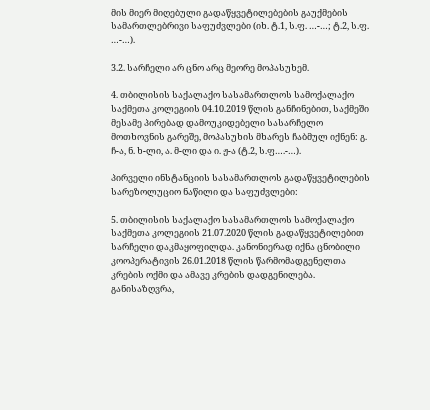მის მიერ მიღებული გადაწყვეტილებების გაუქმების სამართლებრივი საფუძვლები (იხ. ტ.1, ს.ფ. …-…; ტ.2, ს.ფ. …-…).

3.2. სარჩელი არ ცნო არც მეორე მოპასუხემ.

4. თბილისის საქალაქო სასამართლოს სამოქალაქო საქმეთა კოლეგიის 04.10.2019 წლის განჩინებით, საქმეში მესამე პირებად დამოუკიდებელი სასარჩელო მოთხოვნის გარეშე, მოპასუხის მხარეს ჩაბმულ იქნენ: გ. ჩ-ა, ნ. ხ-ლი, ა. მ-ლი და ი. ჟ-ა (ტ.2, ს.ფ….-…).

პირველი ინსტანციის სასამართლოს გადაწყვეტილების სარეზოლუციო ნაწილი და საფუძვლები:

5. თბილისის საქალაქო სასამართლოს სამოქალაქო საქმეთა კოლეგიის 21.07.2020 წლის გადაწყვეტილებით სარჩელი დაკმაყოფილდა. კანონიერად იქნა ცნობილი კოოპერატივის 26.01.2018 წლის წარმომადგენელთა კრების ოქმი და ამავე კრების დადგენილება. განისაზღვრა,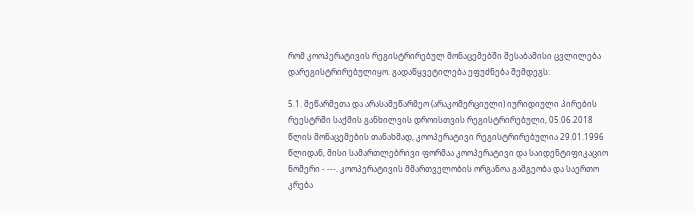რომ კოოპერატივის რეგისტრირებულ მონაცემებში შესაბამისი ცვლილება დარეგისტრირებულიყო. გადაწყვეტილება ეფუძნება შემდეგს:

5.1. მეწარმეთა და არასამეწარმეო (არაკომერციული) იურიდიული პირების რეესტრში საქმის განხილვის დროისთვის რეგისტრირებული, 05.06.2018 წლის მონაცემების თანახმად, კოოპერატივი რეგისტრირებულია 29.01.1996 წლიდან, მისი სამართლებრივი ფორმაა კოოპერატივი და საიდენტიფიკაციო ნომერი - ---. კოოპერატივის მმართველობის ორგანოა გამგეობა და საერთო კრება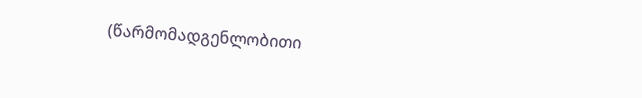(წარმომადგენლობითი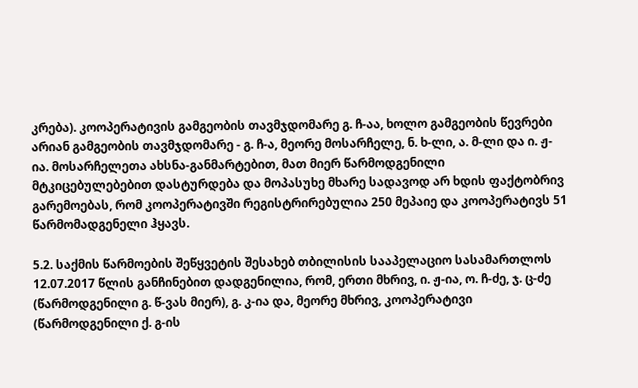კრება). კოოპერატივის გამგეობის თავმჯდომარე გ. ჩ-აა, ხოლო გამგეობის წევრები არიან გამგეობის თავმჯდომარე - გ. ჩ-ა, მეორე მოსარჩელე, ნ. ხ-ლი, ა. მ-ლი და ი. ჟ-ია. მოსარჩელეთა ახსნა-განმარტებით, მათ მიერ წარმოდგენილი მტკიცებულებებით დასტურდება და მოპასუხე მხარე სადავოდ არ ხდის ფაქტობრივ გარემოებას, რომ კოოპერატივში რეგისტრირებულია 250 მეპაიე და კოოპერატივს 51 წარმომადგენელი ჰყავს.

5.2. საქმის წარმოების შეწყვეტის შესახებ თბილისის სააპელაციო სასამართლოს 12.07.2017 წლის განჩინებით დადგენილია, რომ, ერთი მხრივ, ი. ჟ-ია, ო. ჩ-ძე, ჯ. ც-ძე (წარმოდგენილი გ. წ-ვას მიერ), გ. კ-ია და, მეორე მხრივ, კოოპერატივი (წარმოდგენილი ქ. გ-ის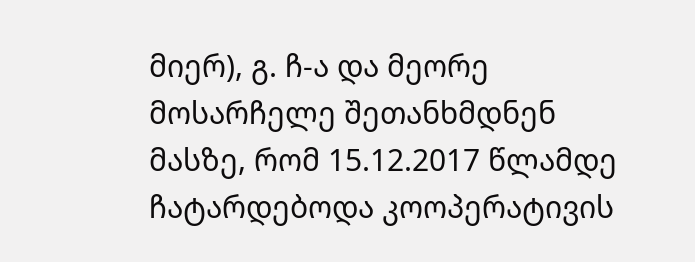მიერ), გ. ჩ-ა და მეორე მოსარჩელე შეთანხმდნენ მასზე, რომ 15.12.2017 წლამდე ჩატარდებოდა კოოპერატივის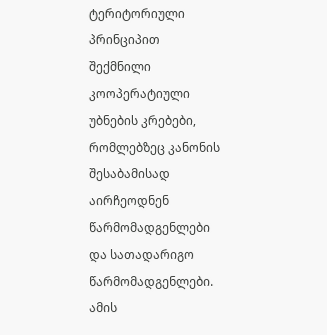ტერიტორიული პრინციპით შექმნილი კოოპერატიული უბნების კრებები, რომლებზეც კანონის შესაბამისად აირჩეოდნენ წარმომადგენლები და სათადარიგო წარმომადგენლები. ამის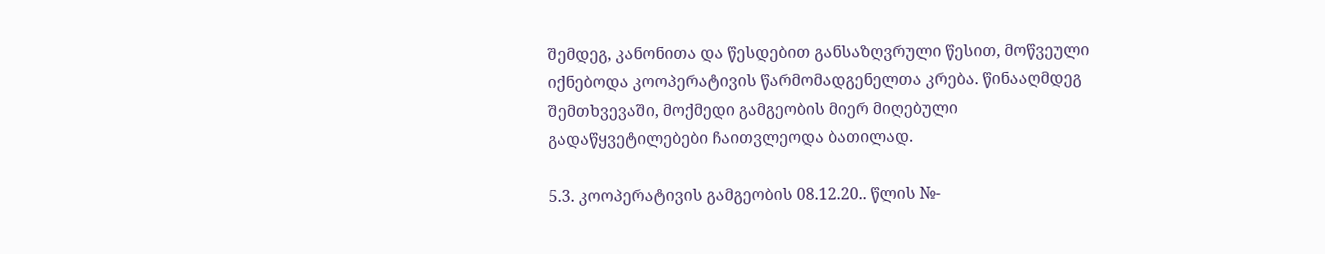შემდეგ, კანონითა და წესდებით განსაზღვრული წესით, მოწვეული იქნებოდა კოოპერატივის წარმომადგენელთა კრება. წინააღმდეგ შემთხვევაში, მოქმედი გამგეობის მიერ მიღებული გადაწყვეტილებები ჩაითვლეოდა ბათილად.

5.3. კოოპერატივის გამგეობის 08.12.20.. წლის №-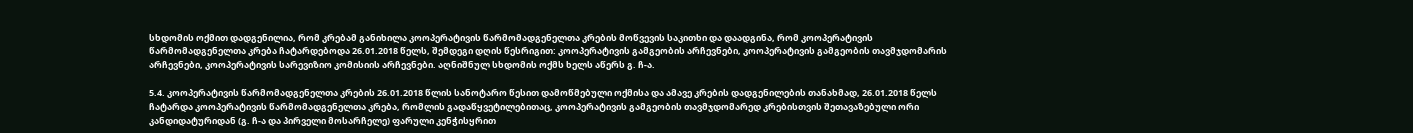სხდომის ოქმით დადგენილია, რომ კრებამ განიხილა კოოპერატივის წარმომადგენელთა კრების მოწვევის საკითხი და დაადგინა, რომ კოოპერატივის წარმომადგენელთა კრება ჩატარდებოდა 26.01.2018 წელს, შემდეგი დღის წესრიგით: კოოპერატივის გამგეობის არჩევნები, კოოპერატივის გამგეობის თავმჯდომარის არჩევნები, კოოპერატივის სარევიზიო კომისიის არჩევნები. აღნიშნულ სხდომის ოქმს ხელს აწერს გ. ჩ-ა.

5.4. კოოპერატივის წარმომადგენელთა კრების 26.01.2018 წლის სანოტარო წესით დამოწმებული ოქმისა და ამავე კრების დადგენილების თანახმად, 26.01.2018 წელს ჩატარდა კოოპერატივის წარმომადგენელთა კრება, რომლის გადაწყვეტილებითაც, კოოპერატივის გამგეობის თავმჯდომარედ კრებისთვის შეთავაზებული ორი კანდიდატურიდან (გ. ჩ-ა და პირველი მოსარჩელე) ფარული კენჭისყრით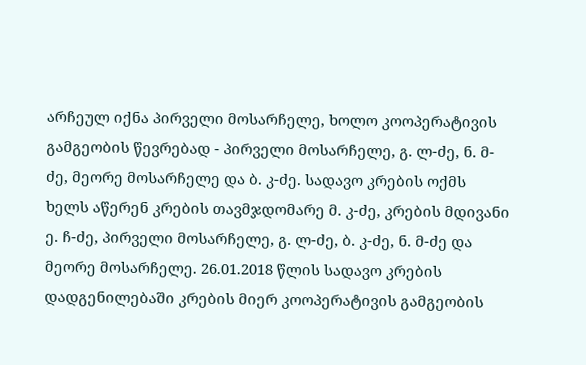არჩეულ იქნა პირველი მოსარჩელე, ხოლო კოოპერატივის გამგეობის წევრებად - პირველი მოსარჩელე, გ. ლ-ძე, ნ. მ-ძე, მეორე მოსარჩელე და ბ. კ-ძე. სადავო კრების ოქმს ხელს აწერენ კრების თავმჯდომარე მ. კ-ძე, კრების მდივანი ე. ჩ-ძე, პირველი მოსარჩელე, გ. ლ-ძე, ბ. კ-ძე, ნ. მ-ძე და მეორე მოსარჩელე. 26.01.2018 წლის სადავო კრების დადგენილებაში კრების მიერ კოოპერატივის გამგეობის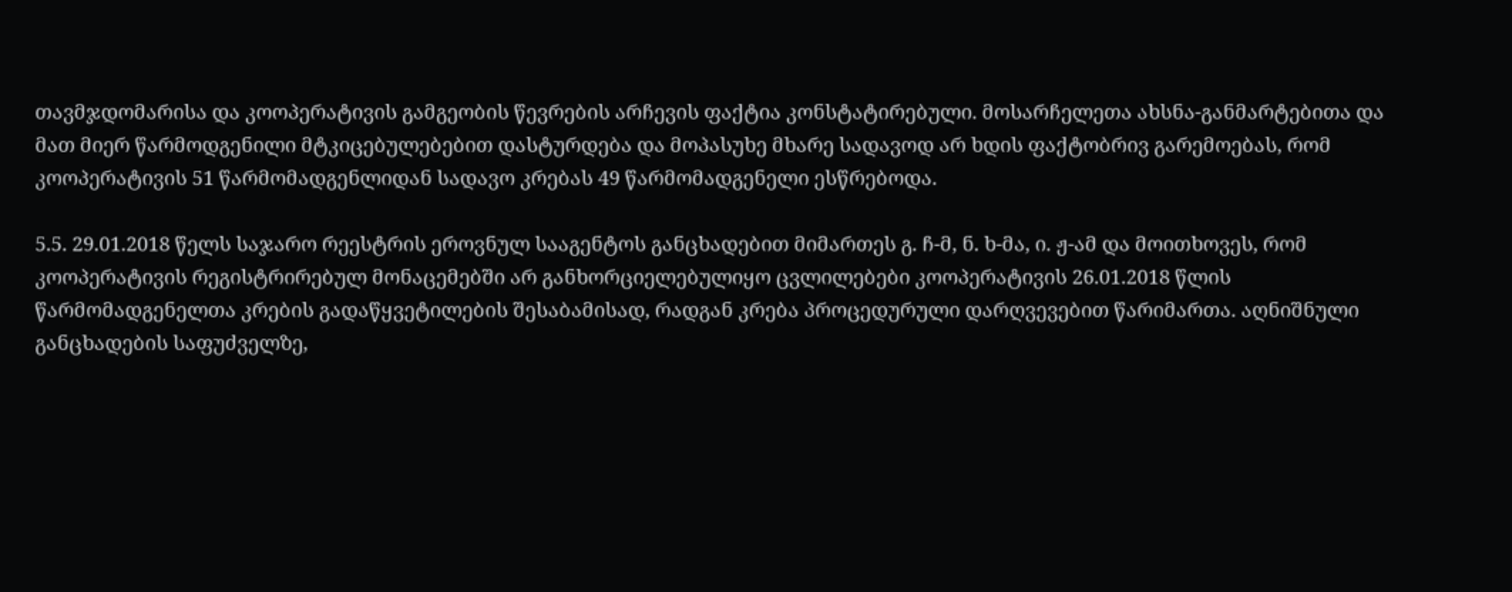თავმჯდომარისა და კოოპერატივის გამგეობის წევრების არჩევის ფაქტია კონსტატირებული. მოსარჩელეთა ახსნა-განმარტებითა და მათ მიერ წარმოდგენილი მტკიცებულებებით დასტურდება და მოპასუხე მხარე სადავოდ არ ხდის ფაქტობრივ გარემოებას, რომ კოოპერატივის 51 წარმომადგენლიდან სადავო კრებას 49 წარმომადგენელი ესწრებოდა.

5.5. 29.01.2018 წელს საჯარო რეესტრის ეროვნულ სააგენტოს განცხადებით მიმართეს გ. ჩ-მ, ნ. ხ-მა, ი. ჟ-ამ და მოითხოვეს, რომ კოოპერატივის რეგისტრირებულ მონაცემებში არ განხორციელებულიყო ცვლილებები კოოპერატივის 26.01.2018 წლის წარმომადგენელთა კრების გადაწყვეტილების შესაბამისად, რადგან კრება პროცედურული დარღვევებით წარიმართა. აღნიშნული განცხადების საფუძველზე,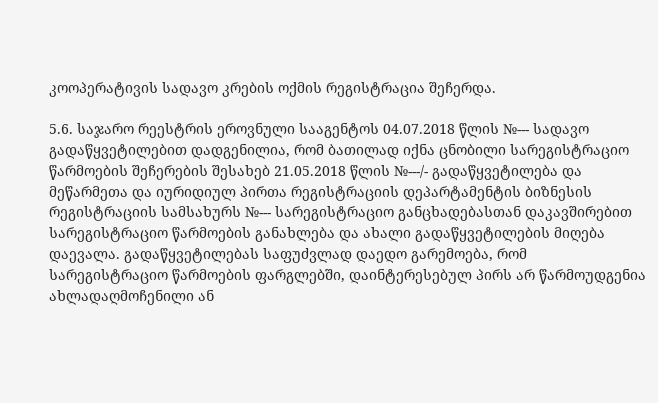კოოპერატივის სადავო კრების ოქმის რეგისტრაცია შეჩერდა.

5.6. საჯარო რეესტრის ეროვნული სააგენტოს 04.07.2018 წლის №--- სადავო გადაწყვეტილებით დადგენილია, რომ ბათილად იქნა ცნობილი სარეგისტრაციო წარმოების შეჩერების შესახებ 21.05.2018 წლის №---/- გადაწყვეტილება და მეწარმეთა და იურიდიულ პირთა რეგისტრაციის დეპარტამენტის ბიზნესის რეგისტრაციის სამსახურს №--- სარეგისტრაციო განცხადებასთან დაკავშირებით სარეგისტრაციო წარმოების განახლება და ახალი გადაწყვეტილების მიღება დაევალა. გადაწყვეტილებას საფუძვლად დაედო გარემოება, რომ სარეგისტრაციო წარმოების ფარგლებში, დაინტერესებულ პირს არ წარმოუდგენია ახლადაღმოჩენილი ან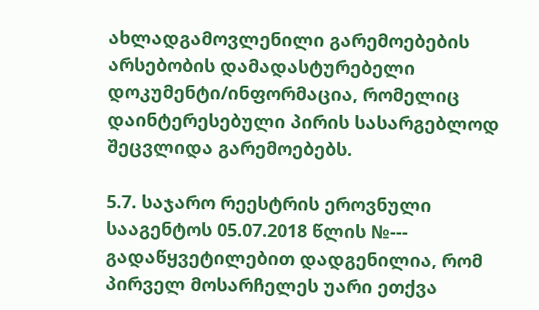ახლადგამოვლენილი გარემოებების არსებობის დამადასტურებელი დოკუმენტი/ინფორმაცია, რომელიც დაინტერესებული პირის სასარგებლოდ შეცვლიდა გარემოებებს.

5.7. საჯარო რეესტრის ეროვნული სააგენტოს 05.07.2018 წლის №--- გადაწყვეტილებით დადგენილია, რომ პირველ მოსარჩელეს უარი ეთქვა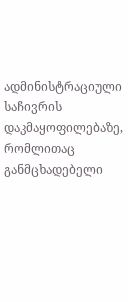ადმინისტრაციული საჩივრის დაკმაყოფილებაზე, რომლითაც განმცხადებელი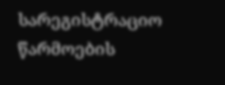სარეგისტრაციო წარმოების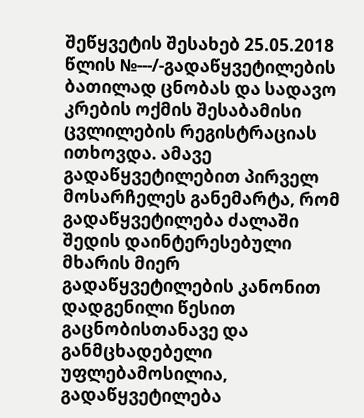შეწყვეტის შესახებ 25.05.2018 წლის №---/-გადაწყვეტილების ბათილად ცნობას და სადავო კრების ოქმის შესაბამისი ცვლილების რეგისტრაციას ითხოვდა. ამავე გადაწყვეტილებით პირველ მოსარჩელეს განემარტა, რომ გადაწყვეტილება ძალაში შედის დაინტერესებული მხარის მიერ გადაწყვეტილების კანონით დადგენილი წესით გაცნობისთანავე და განმცხადებელი უფლებამოსილია, გადაწყვეტილება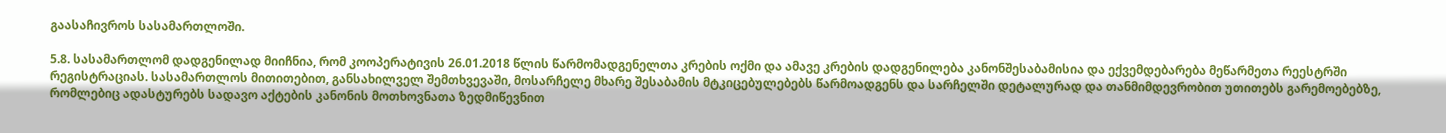გაასაჩივროს სასამართლოში.

5.8. სასამართლომ დადგენილად მიიჩნია, რომ კოოპერატივის 26.01.2018 წლის წარმომადგენელთა კრების ოქმი და ამავე კრების დადგენილება კანონშესაბამისია და ექვემდებარება მეწარმეთა რეესტრში რეგისტრაციას. სასამართლოს მითითებით, განსახილველ შემთხვევაში, მოსარჩელე მხარე შესაბამის მტკიცებულებებს წარმოადგენს და სარჩელში დეტალურად და თანმიმდევრობით უთითებს გარემოებებზე, რომლებიც ადასტურებს სადავო აქტების კანონის მოთხოვნათა ზედმიწევნით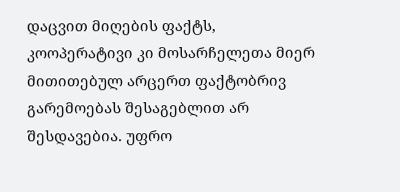დაცვით მიღების ფაქტს, კოოპერატივი კი მოსარჩელეთა მიერ მითითებულ არცერთ ფაქტობრივ გარემოებას შესაგებლით არ შესდავებია. უფრო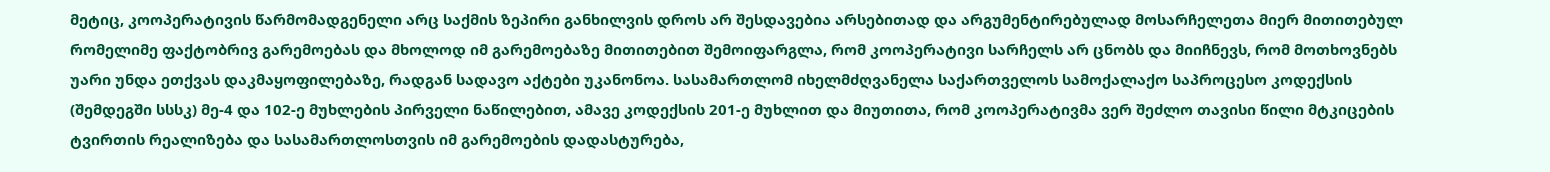მეტიც, კოოპერატივის წარმომადგენელი არც საქმის ზეპირი განხილვის დროს არ შესდავებია არსებითად და არგუმენტირებულად მოსარჩელეთა მიერ მითითებულ რომელიმე ფაქტობრივ გარემოებას და მხოლოდ იმ გარემოებაზე მითითებით შემოიფარგლა, რომ კოოპერატივი სარჩელს არ ცნობს და მიიჩნევს, რომ მოთხოვნებს უარი უნდა ეთქვას დაკმაყოფილებაზე, რადგან სადავო აქტები უკანონოა. სასამართლომ იხელმძღვანელა საქართველოს სამოქალაქო საპროცესო კოდექსის (შემდეგში სსსკ) მე-4 და 102-ე მუხლების პირველი ნაწილებით, ამავე კოდექსის 201-ე მუხლით და მიუთითა, რომ კოოპერატივმა ვერ შეძლო თავისი წილი მტკიცების ტვირთის რეალიზება და სასამართლოსთვის იმ გარემოების დადასტურება,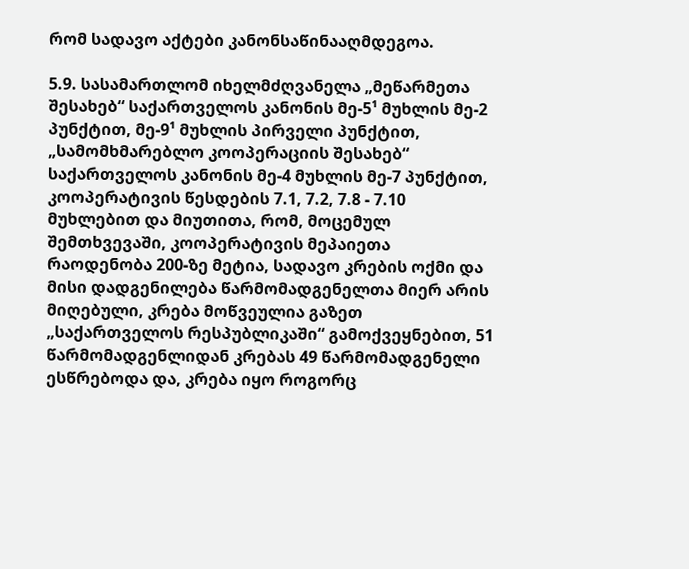რომ სადავო აქტები კანონსაწინააღმდეგოა.

5.9. სასამართლომ იხელმძღვანელა „მეწარმეთა შესახებ“ საქართველოს კანონის მე-5¹ მუხლის მე-2 პუნქტით, მე-9¹ მუხლის პირველი პუნქტით, „სამომხმარებლო კოოპერაციის შესახებ“ საქართველოს კანონის მე-4 მუხლის მე-7 პუნქტით, კოოპერატივის წესდების 7.1, 7.2, 7.8 - 7.10 მუხლებით და მიუთითა, რომ, მოცემულ შემთხვევაში, კოოპერატივის მეპაიეთა რაოდენობა 200-ზე მეტია, სადავო კრების ოქმი და მისი დადგენილება წარმომადგენელთა მიერ არის მიღებული, კრება მოწვეულია გაზეთ „საქართველოს რესპუბლიკაში“ გამოქვეყნებით, 51 წარმომადგენლიდან კრებას 49 წარმომადგენელი ესწრებოდა და, კრება იყო როგორც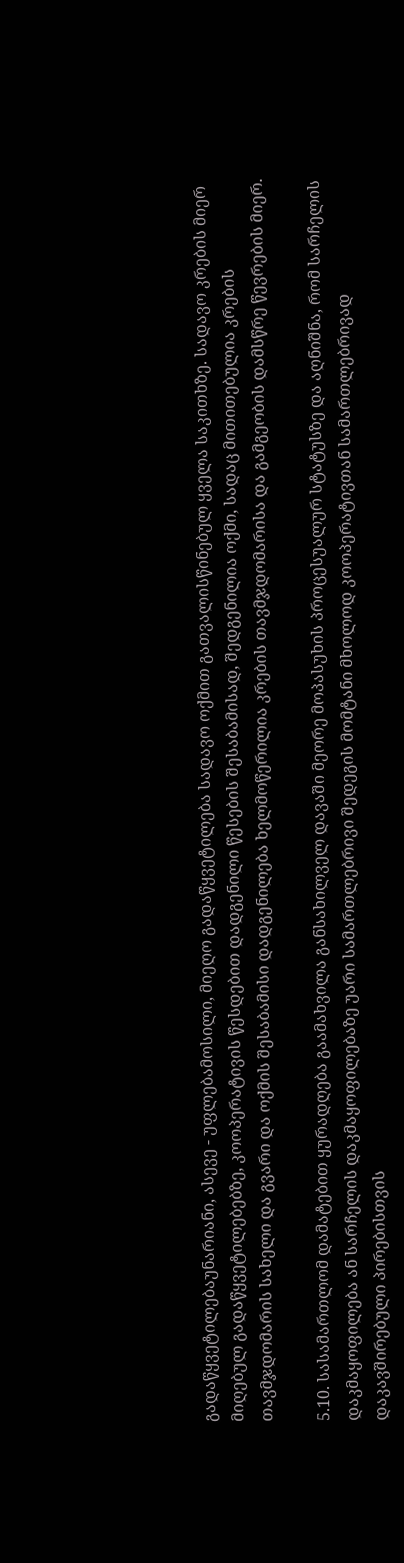გადაწყვეტილებაუნარიანი, ასევე - უფლებამოსილი, მიეღო გადაწყვეტილება სადავო ოქმით გათვალისწინებულ ყველა საკითხზე. სადავო კრების მიერ მიღებულ გადაწყვეტილებებზე, კოოპერატივის წესდებით დადგენილი წესების შესაბამისად, შედგენილია ოქმი, სადაც მითითებულია კრების თავმჯდომარის სახელი და გვარი და ოქმის შესაბამისი დადგენილება ხელმოწერილია კრების თავმჯდომარისა და გამგეობის დამსწრე წევრების მიერ.

5.10. სასამართლომ დამატებით ყურადღება გაამახვილა განსახილველ დავაში მეორე მოპასუხის პროცესუალურ სტატუსზე და აღნიშნა, რომ სარჩელის დაკმაყოფილება ან სარჩელის დაკმაყოფილებაზე უარი სამართლებრივი შედეგის მომტანი მხოლოდ კოოპერატივთან სამართლებრივად დაკავშირებული პირებისთვის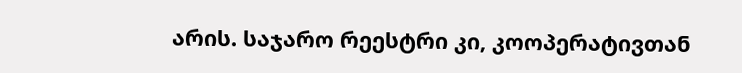არის. საჯარო რეესტრი კი, კოოპერატივთან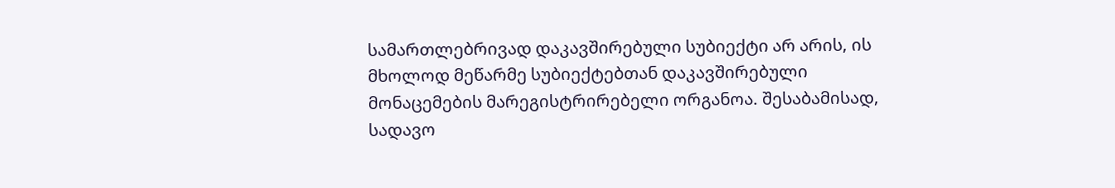სამართლებრივად დაკავშირებული სუბიექტი არ არის, ის მხოლოდ მეწარმე სუბიექტებთან დაკავშირებული მონაცემების მარეგისტრირებელი ორგანოა. შესაბამისად, სადავო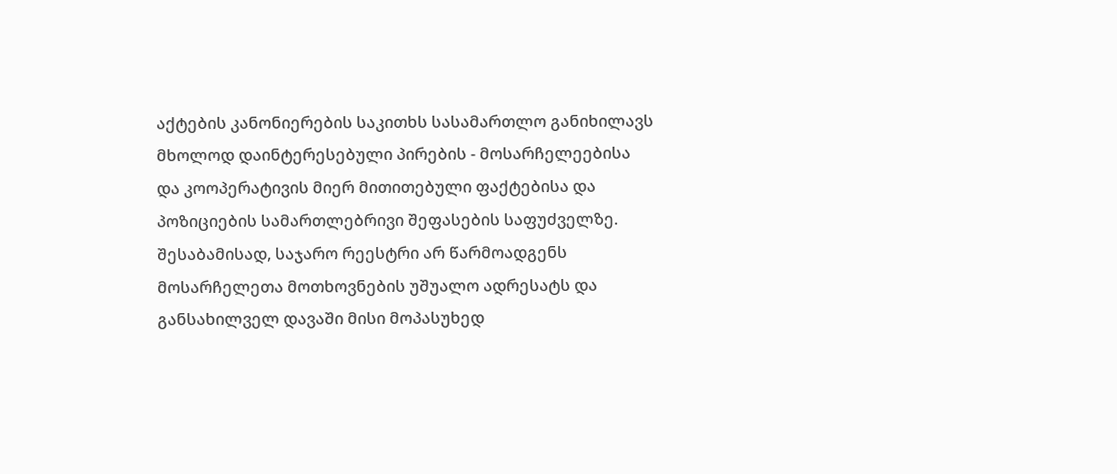აქტების კანონიერების საკითხს სასამართლო განიხილავს მხოლოდ დაინტერესებული პირების - მოსარჩელეებისა და კოოპერატივის მიერ მითითებული ფაქტებისა და პოზიციების სამართლებრივი შეფასების საფუძველზე. შესაბამისად, საჯარო რეესტრი არ წარმოადგენს მოსარჩელეთა მოთხოვნების უშუალო ადრესატს და განსახილველ დავაში მისი მოპასუხედ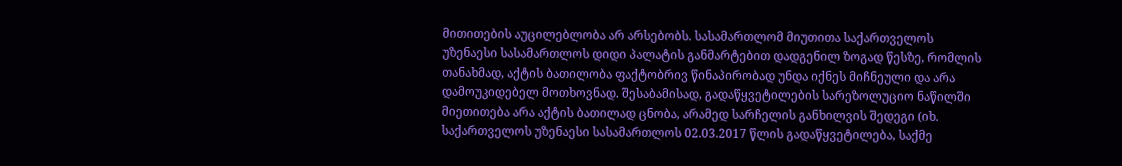მითითების აუცილებლობა არ არსებობს. სასამართლომ მიუთითა საქართველოს უზენაესი სასამართლოს დიდი პალატის განმარტებით დადგენილ ზოგად წესზე, რომლის თანახმად, აქტის ბათილობა ფაქტობრივ წინაპირობად უნდა იქნეს მიჩნეული და არა დამოუკიდებელ მოთხოვნად. შესაბამისად, გადაწყვეტილების სარეზოლუციო ნაწილში მიეთითება არა აქტის ბათილად ცნობა, არამედ სარჩელის განხილვის შედეგი (იხ. საქართველოს უზენაესი სასამართლოს 02.03.2017 წლის გადაწყვეტილება, საქმე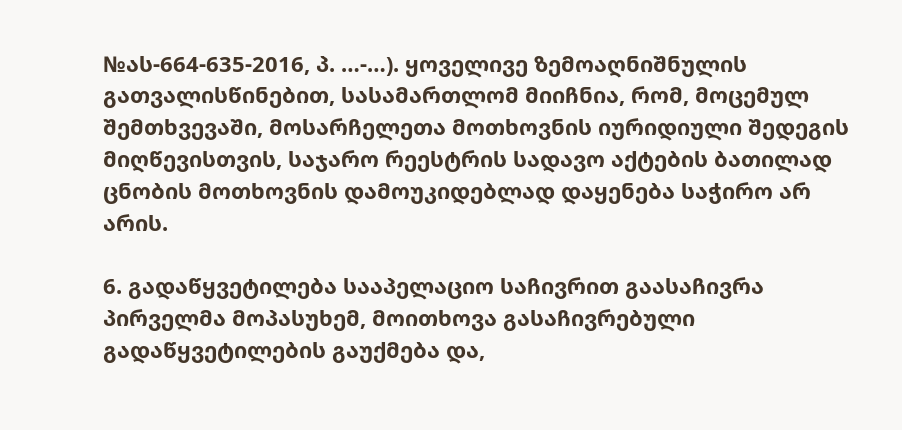№ას-664-635-2016, პ. …-…). ყოველივე ზემოაღნიშნულის გათვალისწინებით, სასამართლომ მიიჩნია, რომ, მოცემულ შემთხვევაში, მოსარჩელეთა მოთხოვნის იურიდიული შედეგის მიღწევისთვის, საჯარო რეესტრის სადავო აქტების ბათილად ცნობის მოთხოვნის დამოუკიდებლად დაყენება საჭირო არ არის.

6. გადაწყვეტილება სააპელაციო საჩივრით გაასაჩივრა პირველმა მოპასუხემ, მოითხოვა გასაჩივრებული გადაწყვეტილების გაუქმება და,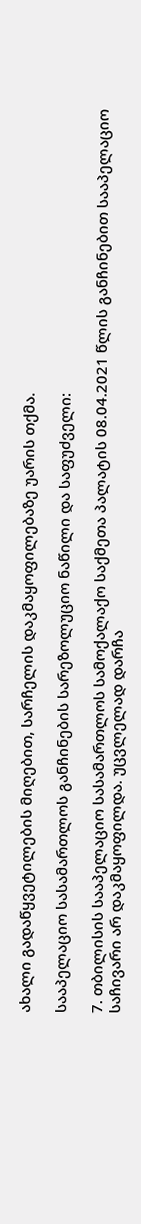ახალი გადაწყვეტილების მიღებით, სარჩელის დაკმაყოფილებაზე უარის თქმა.

სააპელაციო სასამართლოს განჩინების სარეზოლუციო ნაწილი და საფუძველი:

7. თბილისის სააპელაციო სასამართლოს სამოქალაქო საქმეთა პალატის 08.04.2021 წლის განჩინებით სააპელაციო საჩივარი არ დაკმაყოფილდა. უცვლელად დარჩა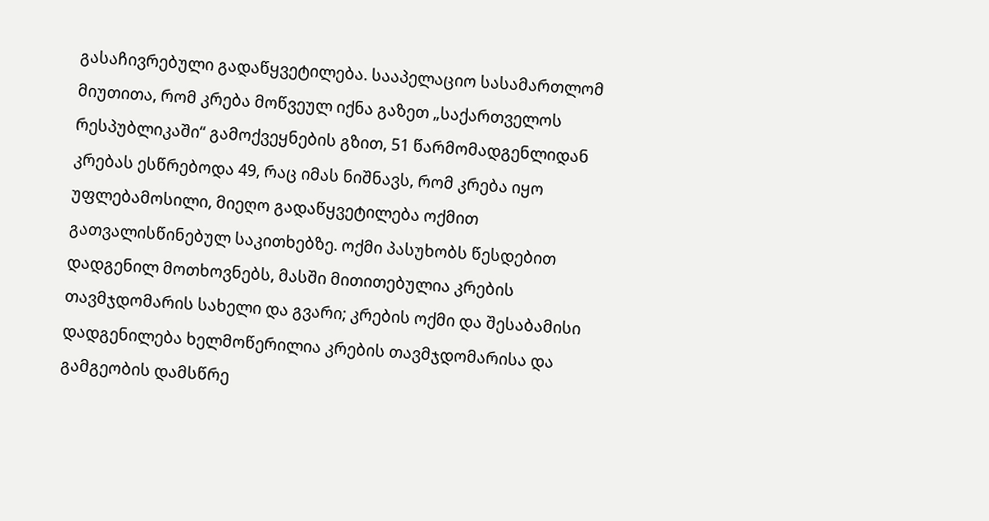გასაჩივრებული გადაწყვეტილება. სააპელაციო სასამართლომ მიუთითა, რომ კრება მოწვეულ იქნა გაზეთ „საქართველოს რესპუბლიკაში“ გამოქვეყნების გზით, 51 წარმომადგენლიდან კრებას ესწრებოდა 49, რაც იმას ნიშნავს, რომ კრება იყო უფლებამოსილი, მიეღო გადაწყვეტილება ოქმით გათვალისწინებულ საკითხებზე. ოქმი პასუხობს წესდებით დადგენილ მოთხოვნებს, მასში მითითებულია კრების თავმჯდომარის სახელი და გვარი; კრების ოქმი და შესაბამისი დადგენილება ხელმოწერილია კრების თავმჯდომარისა და გამგეობის დამსწრე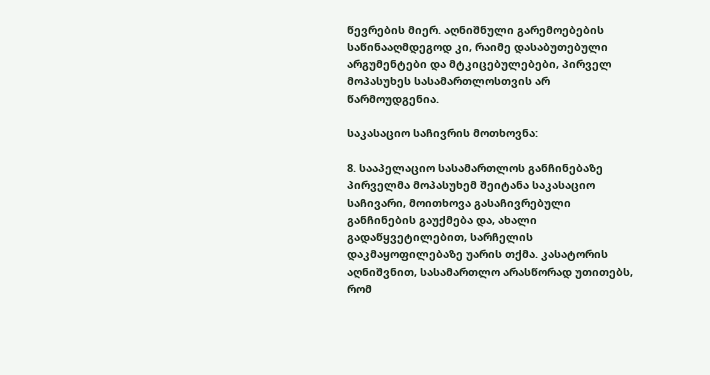წევრების მიერ. აღნიშნული გარემოებების საწინააღმდეგოდ კი, რაიმე დასაბუთებული არგუმენტები და მტკიცებულებები, პირველ მოპასუხეს სასამართლოსთვის არ წარმოუდგენია.

საკასაციო საჩივრის მოთხოვნა:

8. სააპელაციო სასამართლოს განჩინებაზე პირველმა მოპასუხემ შეიტანა საკასაციო საჩივარი, მოითხოვა გასაჩივრებული განჩინების გაუქმება და, ახალი გადაწყვეტილებით, სარჩელის დაკმაყოფილებაზე უარის თქმა. კასატორის აღნიშვნით, სასამართლო არასწორად უთითებს, რომ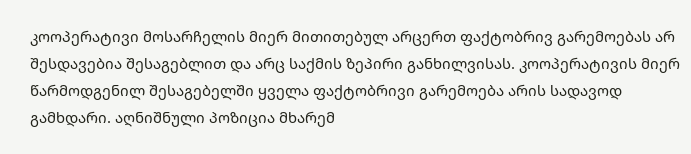კოოპერატივი მოსარჩელის მიერ მითითებულ არცერთ ფაქტობრივ გარემოებას არ შესდავებია შესაგებლით და არც საქმის ზეპირი განხილვისას. კოოპერატივის მიერ წარმოდგენილ შესაგებელში ყველა ფაქტობრივი გარემოება არის სადავოდ გამხდარი. აღნიშნული პოზიცია მხარემ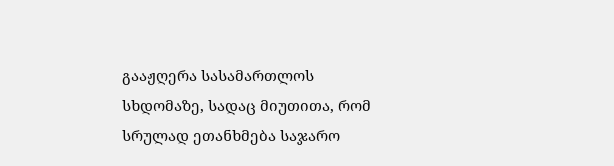გააჟღერა სასამართლოს სხდომაზე, სადაც მიუთითა, რომ სრულად ეთანხმება საჯარო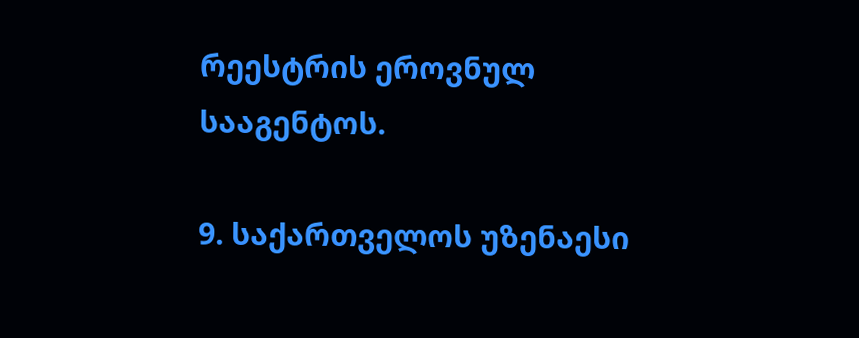რეესტრის ეროვნულ სააგენტოს.

9. საქართველოს უზენაესი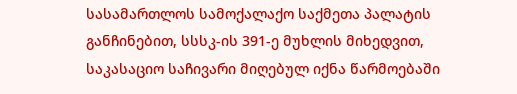სასამართლოს სამოქალაქო საქმეთა პალატის განჩინებით, სსსკ-ის 391-ე მუხლის მიხედვით, საკასაციო საჩივარი მიღებულ იქნა წარმოებაში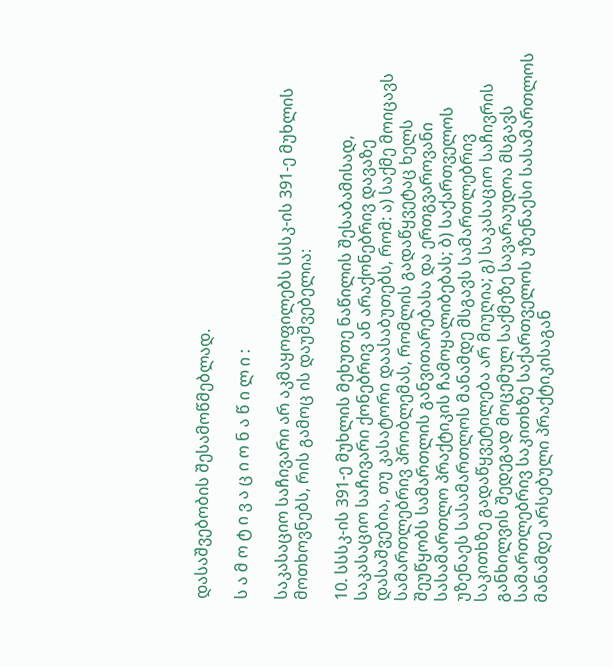დასაშვებობის შესამოწმებლად.

ს ა მ ო ტ ი ვ ა ც ი ო ნ ა წ ი ლ ი :

საკასაციო საჩივარი არ აკმაყოფილებს სსსკ-ის 391-ე მუხლის მოთხოვნებს, რის გამოც ის დაუშვებელია:

10. სსსკ-ის 391-ე მუხლის მეხუთე ნაწილის შესაბამისად, საკასაციო საჩივარი ქონებრივ ან არაქონებრივ დავაზე დასაშვებია, თუ კასატორი დაასაბუთებს, რომ: ა) საქმე მოიცავს სამართლებრივ პრობლემას, რომლის გადაწყვეტაც ხელს შეუწყობს სამართლის განვითარებასა და ერთგვაროვანი სასამართლო პრაქტიკის ჩამოყალიბებას; ბ) საქართველოს უზენაეს სასამართლოს მანამდე მსგავს სამართლებრივ საკითხზე გადაწყვეტილება არ მიუღია; გ) საკასაციო საჩივრის განხილვის შედეგად მოცემულ საქმეზე სავარაუდოა მსგავს სამართლებრივ საკითხზე საქართველოს უზენაესი სასამართლოს მანამდე არსებული პრაქტიკისაგან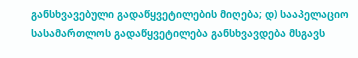განსხვავებული გადაწყვეტილების მიღება; დ) სააპელაციო სასამართლოს გადაწყვეტილება განსხვავდება მსგავს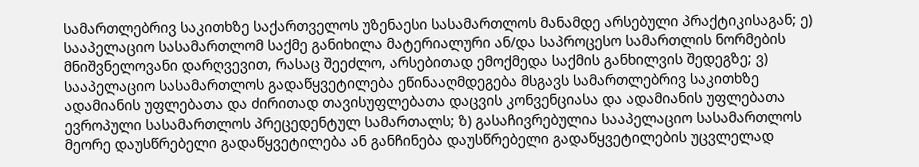სამართლებრივ საკითხზე საქართველოს უზენაესი სასამართლოს მანამდე არსებული პრაქტიკისაგან; ე) სააპელაციო სასამართლომ საქმე განიხილა მატერიალური ან/და საპროცესო სამართლის ნორმების მნიშვნელოვანი დარღვევით, რასაც შეეძლო, არსებითად ემოქმედა საქმის განხილვის შედეგზე; ვ) სააპელაციო სასამართლოს გადაწყვეტილება ეწინააღმდეგება მსგავს სამართლებრივ საკითხზე ადამიანის უფლებათა და ძირითად თავისუფლებათა დაცვის კონვენციასა და ადამიანის უფლებათა ევროპული სასამართლოს პრეცედენტულ სამართალს; ზ) გასაჩივრებულია სააპელაციო სასამართლოს მეორე დაუსწრებელი გადაწყვეტილება ან განჩინება დაუსწრებელი გადაწყვეტილების უცვლელად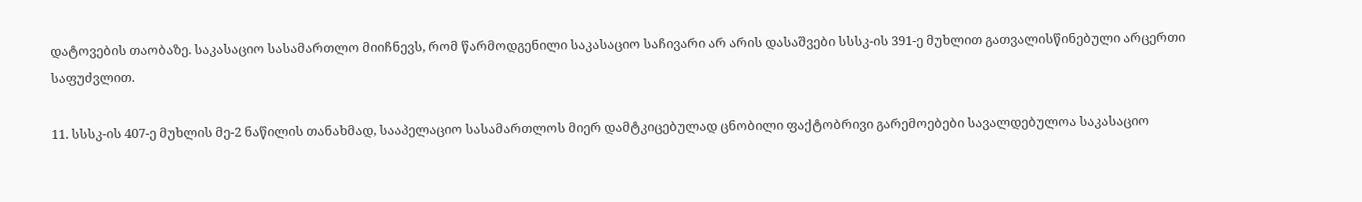დატოვების თაობაზე. საკასაციო სასამართლო მიიჩნევს, რომ წარმოდგენილი საკასაციო საჩივარი არ არის დასაშვები სსსკ-ის 391-ე მუხლით გათვალისწინებული არცერთი საფუძვლით.

11. სსსკ-ის 407-ე მუხლის მე-2 ნაწილის თანახმად, სააპელაციო სასამართლოს მიერ დამტკიცებულად ცნობილი ფაქტობრივი გარემოებები სავალდებულოა საკასაციო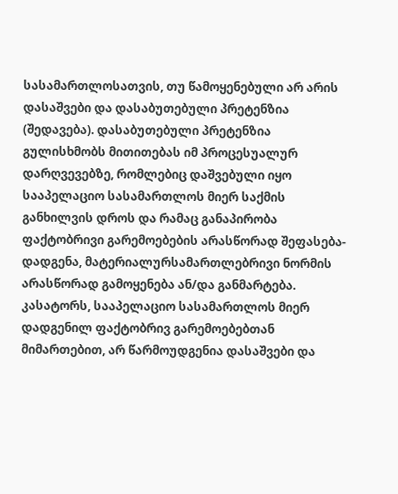სასამართლოსათვის, თუ წამოყენებული არ არის დასაშვები და დასაბუთებული პრეტენზია (შედავება). დასაბუთებული პრეტენზია გულისხმობს მითითებას იმ პროცესუალურ დარღვევებზე, რომლებიც დაშვებული იყო სააპელაციო სასამართლოს მიერ საქმის განხილვის დროს და რამაც განაპირობა ფაქტობრივი გარემოებების არასწორად შეფასება-დადგენა, მატერიალურსამართლებრივი ნორმის არასწორად გამოყენება ან/და განმარტება. კასატორს, სააპელაციო სასამართლოს მიერ დადგენილ ფაქტობრივ გარემოებებთან მიმართებით, არ წარმოუდგენია დასაშვები და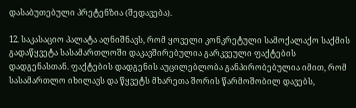დასაბუთებული პრეტენზია (შედავება).

12. საკასაციო პალატა აღნიშნავს, რომ ყოველი კონკრეტული სამოქალაქო საქმის გადაწყვეტა სასამართლოში დაკავშირებულია გარკვეული ფაქტების დადგენასთან. ფაქტების დადგენის აუცილებლობა განპირობებულია იმით, რომ სასამართლო იხილავს და წყვეტს მხარეთა შორის წარმოშობილ დავებს,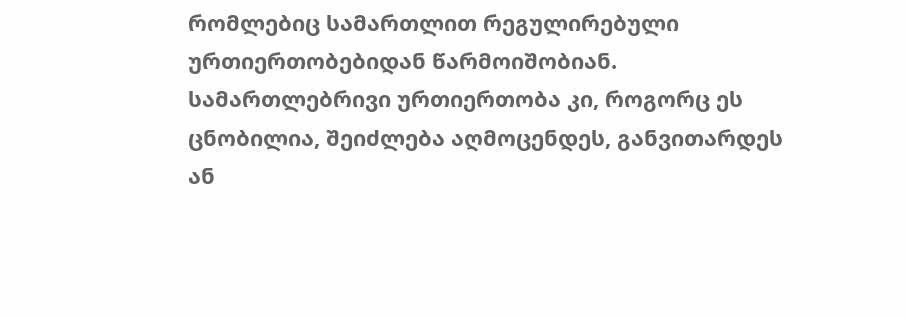რომლებიც სამართლით რეგულირებული ურთიერთობებიდან წარმოიშობიან. სამართლებრივი ურთიერთობა კი, როგორც ეს ცნობილია, შეიძლება აღმოცენდეს, განვითარდეს ან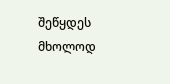შეწყდეს მხოლოდ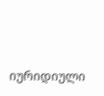იურიდიული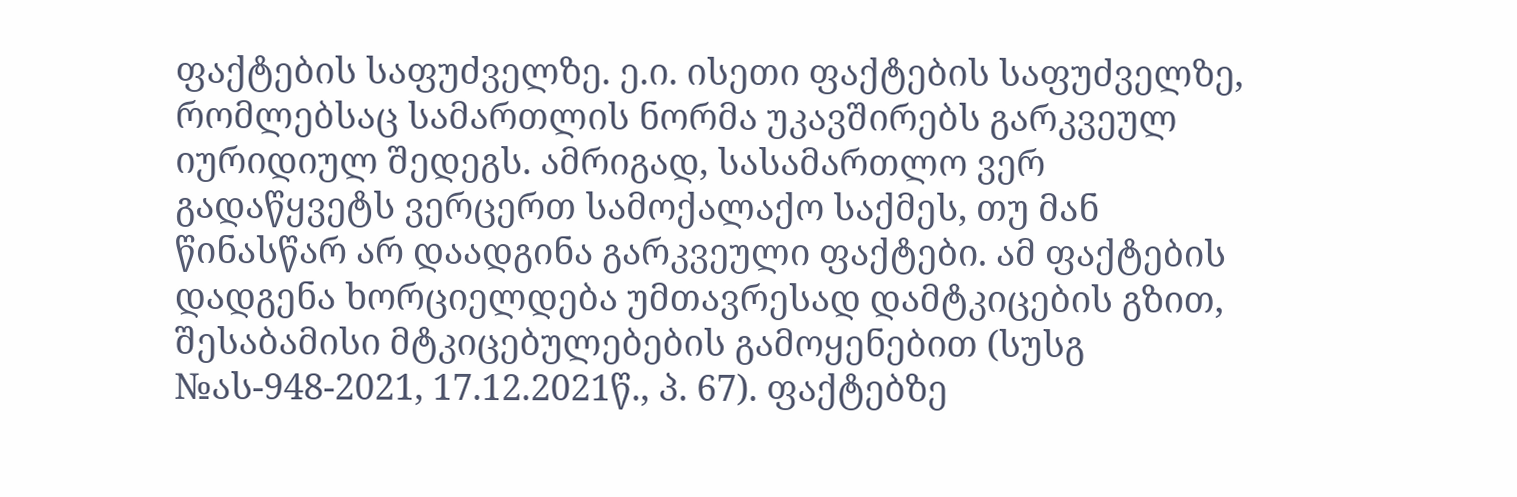ფაქტების საფუძველზე. ე.ი. ისეთი ფაქტების საფუძველზე, რომლებსაც სამართლის ნორმა უკავშირებს გარკვეულ იურიდიულ შედეგს. ამრიგად, სასამართლო ვერ გადაწყვეტს ვერცერთ სამოქალაქო საქმეს, თუ მან წინასწარ არ დაადგინა გარკვეული ფაქტები. ამ ფაქტების დადგენა ხორციელდება უმთავრესად დამტკიცების გზით, შესაბამისი მტკიცებულებების გამოყენებით (სუსგ №ას-948-2021, 17.12.2021წ., პ. 67). ფაქტებზე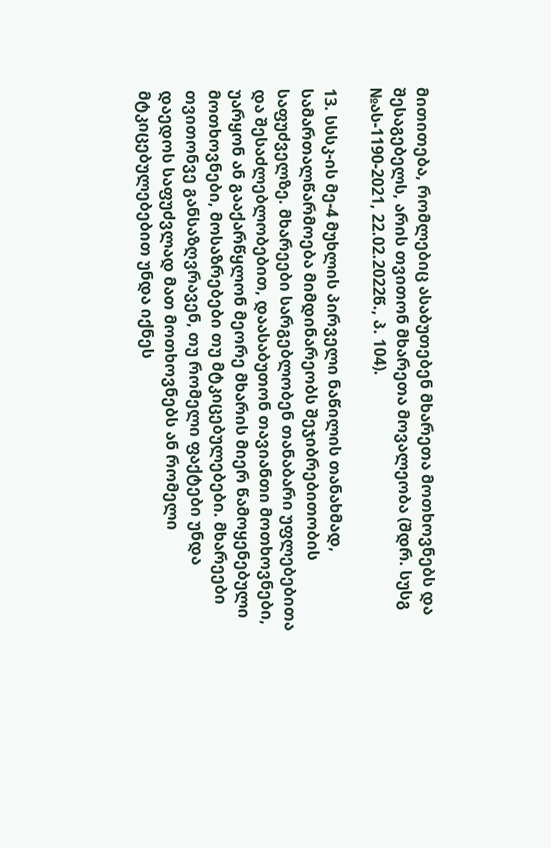მითითება, რომლებიც ასაბუთებენ მხარეთა მოთხოვნებს და შესაგებელს, არის თვითონ მხარეთა მოვალეობა (შდრ. სუსგ №ას-1190-2021, 22.02.2022წ., პ. 104).

13. სსსკ-ის მე-4 მუხლის პირველი ნაწილის თანახმად, სამართალწარმოება მიმდინარეობს შეჯიბრებითობის საფუძველზე. მხარეები სარგებლობენ თანაბარი უფლებებითა და შესაძლებლობებით, დაასაბუთონ თავიანთი მოთხოვნები, უარყონ ან გააქარწყლონ მეორე მხარის მიერ წამოყენებული მოთხოვნები, მოსაზრებები თუ მტკიცებულებები. მხარეები თვითონვე განსაზღვრავენ, თუ რომელი ფაქტები უნდა დაედოს საფუძვლად მათ მოთხოვნებს ან რომელი მტკიცებულებებით უნდა იქნეს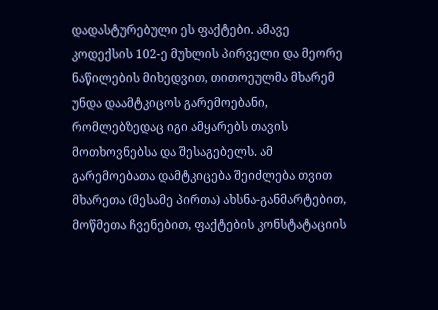დადასტურებული ეს ფაქტები. ამავე კოდექსის 102-ე მუხლის პირველი და მეორე ნაწილების მიხედვით, თითოეულმა მხარემ უნდა დაამტკიცოს გარემოებანი, რომლებზედაც იგი ამყარებს თავის მოთხოვნებსა და შესაგებელს. ამ გარემოებათა დამტკიცება შეიძლება თვით მხარეთა (მესამე პირთა) ახსნა-განმარტებით, მოწმეთა ჩვენებით, ფაქტების კონსტატაციის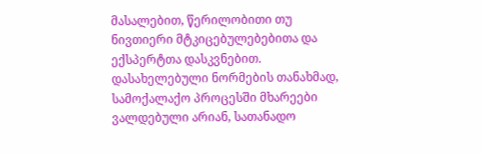მასალებით, წერილობითი თუ ნივთიერი მტკიცებულებებითა და ექსპერტთა დასკვნებით. დასახელებული ნორმების თანახმად, სამოქალაქო პროცესში მხარეები ვალდებული არიან, სათანადო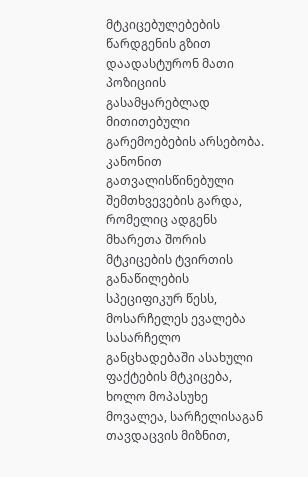მტკიცებულებების წარდგენის გზით დაადასტურონ მათი პოზიციის გასამყარებლად მითითებული გარემოებების არსებობა. კანონით გათვალისწინებული შემთხვევების გარდა, რომელიც ადგენს მხარეთა შორის მტკიცების ტვირთის განაწილების სპეციფიკურ წესს, მოსარჩელეს ევალება სასარჩელო განცხადებაში ასახული ფაქტების მტკიცება, ხოლო მოპასუხე მოვალეა, სარჩელისაგან თავდაცვის მიზნით,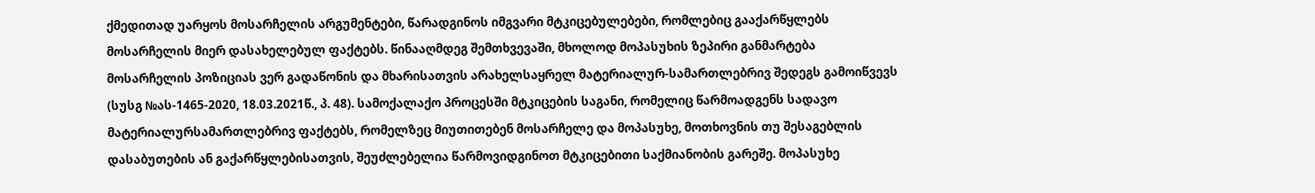ქმედითად უარყოს მოსარჩელის არგუმენტები, წარადგინოს იმგვარი მტკიცებულებები, რომლებიც გააქარწყლებს მოსარჩელის მიერ დასახელებულ ფაქტებს. წინააღმდეგ შემთხვევაში, მხოლოდ მოპასუხის ზეპირი განმარტება მოსარჩელის პოზიციას ვერ გადაწონის და მხარისათვის არახელსაყრელ მატერიალურ-სამართლებრივ შედეგს გამოიწვევს (სუსგ №ას-1465-2020, 18.03.2021წ., პ. 48). სამოქალაქო პროცესში მტკიცების საგანი, რომელიც წარმოადგენს სადავო მატერიალურსამართლებრივ ფაქტებს, რომელზეც მიუთითებენ მოსარჩელე და მოპასუხე, მოთხოვნის თუ შესაგებლის დასაბუთების ან გაქარწყლებისათვის, შეუძლებელია წარმოვიდგინოთ მტკიცებითი საქმიანობის გარეშე. მოპასუხე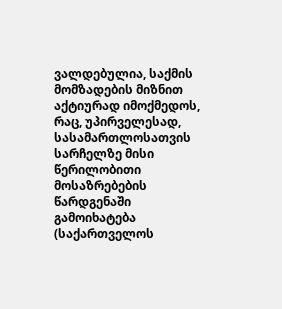ვალდებულია, საქმის მომზადების მიზნით აქტიურად იმოქმედოს, რაც, უპირველესად, სასამართლოსათვის სარჩელზე მისი წერილობითი მოსაზრებების წარდგენაში გამოიხატება (საქართველოს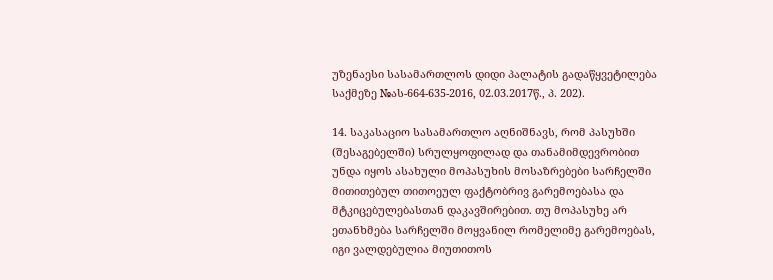უზენაესი სასამართლოს დიდი პალატის გადაწყვეტილება საქმეზე №ას-664-635-2016, 02.03.2017წ., პ. 202).

14. საკასაციო სასამართლო აღნიშნავს, რომ პასუხში (შესაგებელში) სრულყოფილად და თანამიმდევრობით უნდა იყოს ასახული მოპასუხის მოსაზრებები სარჩელში მითითებულ თითოეულ ფაქტობრივ გარემოებასა და მტკიცებულებასთან დაკავშირებით. თუ მოპასუხე არ ეთანხმება სარჩელში მოყვანილ რომელიმე გარემოებას, იგი ვალდებულია მიუთითოს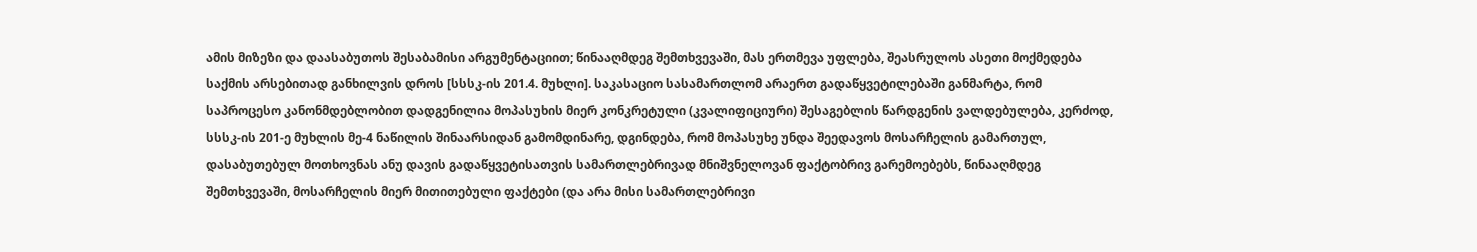ამის მიზეზი და დაასაბუთოს შესაბამისი არგუმენტაციით; წინააღმდეგ შემთხვევაში, მას ერთმევა უფლება, შეასრულოს ასეთი მოქმედება საქმის არსებითად განხილვის დროს [სსსკ-ის 201.4. მუხლი]. საკასაციო სასამართლომ არაერთ გადაწყვეტილებაში განმარტა, რომ საპროცესო კანონმდებლობით დადგენილია მოპასუხის მიერ კონკრეტული (კვალიფიციური) შესაგებლის წარდგენის ვალდებულება, კერძოდ, სსსკ-ის 201-ე მუხლის მე-4 ნაწილის შინაარსიდან გამომდინარე, დგინდება, რომ მოპასუხე უნდა შეედავოს მოსარჩელის გამართულ, დასაბუთებულ მოთხოვნას ანუ დავის გადაწყვეტისათვის სამართლებრივად მნიშვნელოვან ფაქტობრივ გარემოებებს, წინააღმდეგ შემთხვევაში, მოსარჩელის მიერ მითითებული ფაქტები (და არა მისი სამართლებრივი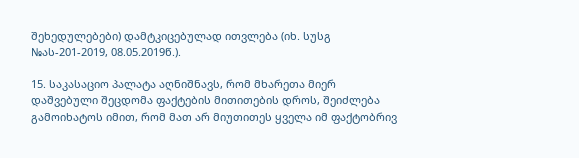შეხედულებები) დამტკიცებულად ითვლება (იხ. სუსგ №ას-201-2019, 08.05.2019წ.).

15. საკასაციო პალატა აღნიშნავს, რომ მხარეთა მიერ დაშვებული შეცდომა ფაქტების მითითების დროს, შეიძლება გამოიხატოს იმით, რომ მათ არ მიუთითეს ყველა იმ ფაქტობრივ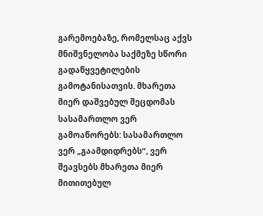გარემოებაზე, რომელსაც აქვს მნიშვნელობა საქმეზე სწორი გადაწყვეტილების გამოტანისათვის. მხარეთა მიერ დაშვებულ შეცდომას სასამართლო ვერ გამოაწორებს: სასამართლო ვერ „გაამდიდრებს“, ვერ შეავსებს მხარეთა მიერ მითითებულ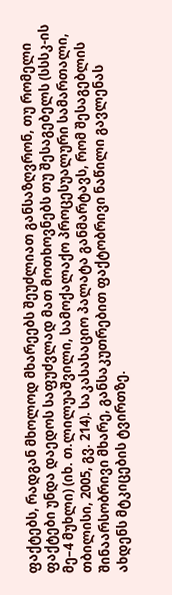ფაქტებს, რადგან მხოლოდ მხარეებს შეუძლიათ განსაზღვრონ, თუ რომელი ფაქტები უნდა დაედოს საფუძვლად მათ მოთხოვნებს თუ შესაგებელს (სსსკ-ის მე–4 მუხლი) (იხ. თ.ლილუაშვილი, სამოქალაქო პროცესუალური სამართალი, თბილისი, 2005, გვ. 214). საკასასაციო პალატა განმარტავს, რომ შესაგებლის შინაარსობრივი მხარე, განსაკუთრებით ფაქტობრივი ნაწილი გავლენას ახდენს მტკიცების ტვირთზე.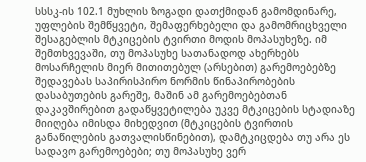სსსკ-ის 102.1 მუხლის ზოგადი დათქმიდან გამომდინარე, უფლების შემწყვეტი, შემაფერხებელი და გამომრიცხველი შესაგებლის მტკიცების ტვირთი მოდის მოპასუხეზე. იმ შემთხვევაში, თუ მოპასუხე სათანადოდ ახერხებს მოსარჩელის მიერ მითითებულ (არსებით) გარემოებებზე შედავებას საპირისპირო ნორმის წინაპირობების დასაბუთების გარეშე, მაშინ ამ გარემოებებთან დაკავშირებით გადაწყვეტილება უკვე მტკიცების სტადიაზე მიიღება იმისდა მიხედვით (მტკიცების ტვირთის განაწილების გათვალისწინებით), დამტკიცდება თუ არა ეს სადავო გარემოებები; თუ მოპასუხე ვერ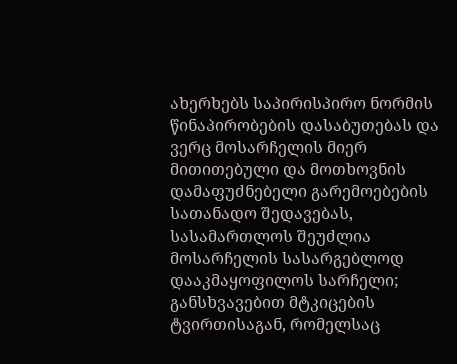ახერხებს საპირისპირო ნორმის წინაპირობების დასაბუთებას და ვერც მოსარჩელის მიერ მითითებული და მოთხოვნის დამაფუძნებელი გარემოებების სათანადო შედავებას, სასამართლოს შეუძლია მოსარჩელის სასარგებლოდ დააკმაყოფილოს სარჩელი; განსხვავებით მტკიცების ტვირთისაგან, რომელსაც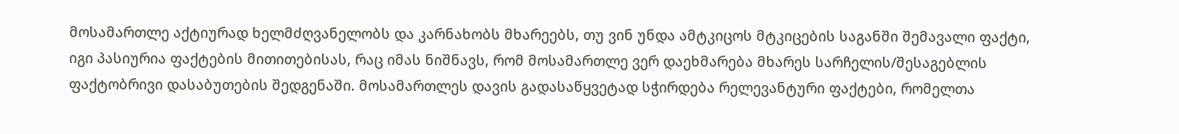მოსამართლე აქტიურად ხელმძღვანელობს და კარნახობს მხარეებს, თუ ვინ უნდა ამტკიცოს მტკიცების საგანში შემავალი ფაქტი, იგი პასიურია ფაქტების მითითებისას, რაც იმას ნიშნავს, რომ მოსამართლე ვერ დაეხმარება მხარეს სარჩელის/შესაგებლის ფაქტობრივი დასაბუთების შედგენაში. მოსამართლეს დავის გადასაწყვეტად სჭირდება რელევანტური ფაქტები, რომელთა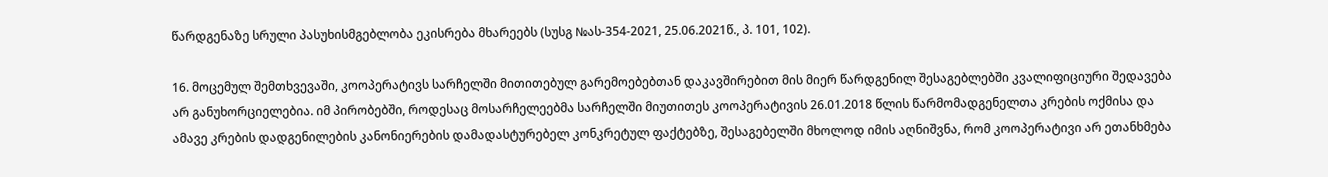წარდგენაზე სრული პასუხისმგებლობა ეკისრება მხარეებს (სუსგ №ას-354-2021, 25.06.2021წ., პ. 101, 102).

16. მოცემულ შემთხვევაში, კოოპერატივს სარჩელში მითითებულ გარემოებებთან დაკავშირებით მის მიერ წარდგენილ შესაგებლებში კვალიფიციური შედავება არ განუხორციელებია. იმ პირობებში, როდესაც მოსარჩელეებმა სარჩელში მიუთითეს კოოპერატივის 26.01.2018 წლის წარმომადგენელთა კრების ოქმისა და ამავე კრების დადგენილების კანონიერების დამადასტურებელ კონკრეტულ ფაქტებზე, შესაგებელში მხოლოდ იმის აღნიშვნა, რომ კოოპერატივი არ ეთანხმება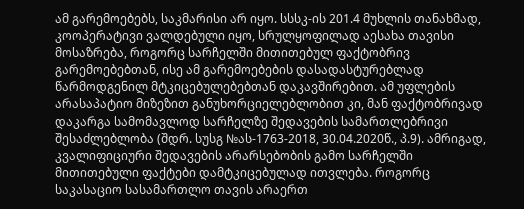ამ გარემოებებს, საკმარისი არ იყო. სსსკ-ის 201.4 მუხლის თანახმად, კოოპერატივი ვალდებული იყო, სრულყოფილად აესახა თავისი მოსაზრება, როგორც სარჩელში მითითებულ ფაქტობრივ გარემოებებთან, ისე ამ გარემოებების დასადასტურებლად წარმოდგენილ მტკიცებულებებთან დაკავშირებით. ამ უფლების არასაპატიო მიზეზით განუხორციელებლობით კი, მან ფაქტობრივად დაკარგა სამომავლოდ სარჩელზე შედავების სამართლებრივი შესაძლებლობა (შდრ. სუსგ №ას-1763-2018, 30.04.2020წ., პ.9). ამრიგად, კვალიფიციური შედავების არარსებობის გამო სარჩელში მითითებული ფაქტები დამტკიცებულად ითვლება. როგორც საკასაციო სასამართლო თავის არაერთ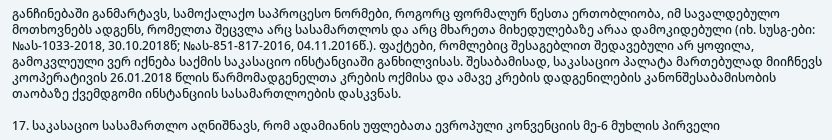განჩინებაში განმარტავს, სამოქალაქო საპროცესო ნორმები, როგორც ფორმალურ წესთა ერთობლიობა, იმ სავალდებულო მოთხოვნებს ადგენს, რომელთა შეცვლა არც სასამართლოს და არც მხარეთა მიხედულებაზე არაა დამოკიდებული (იხ. სუსგ-ები: №ას-1033-2018, 30.10.2018წ; №ას-851-817-2016, 04.11.2016წ.). ფაქტები, რომლებიც შესაგებლით შედავებული არ ყოფილა, გამოკვლეული ვერ იქნება საქმის საკასაციო ინსტანციაში განხილვისას. შესაბამისად, საკასაციო პალატა მართებულად მიიჩნევს კოოპერატივის 26.01.2018 წლის წარმომადგენელთა კრების ოქმისა და ამავე კრების დადგენილების კანონშესაბამისობის თაობაზე ქვემდგომი ინსტანციის სასამართლოების დასკვნას.

17. საკასაციო სასამართლო აღნიშნავს, რომ ადამიანის უფლებათა ევროპული კონვენციის მე-6 მუხლის პირველი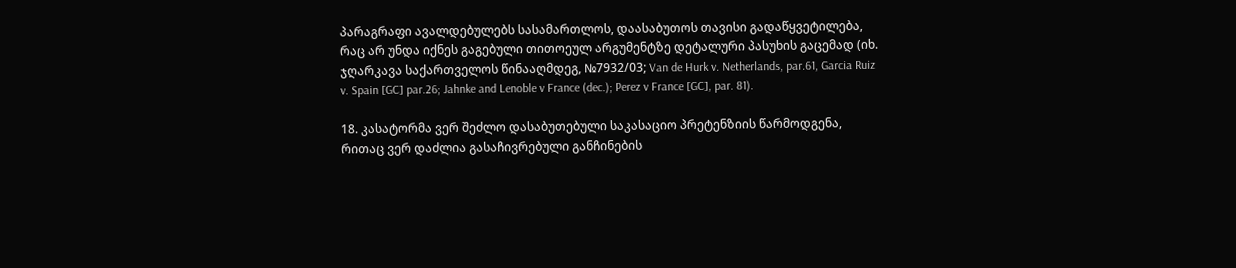პარაგრაფი ავალდებულებს სასამართლოს, დაასაბუთოს თავისი გადაწყვეტილება, რაც არ უნდა იქნეს გაგებული თითოეულ არგუმენტზე დეტალური პასუხის გაცემად (იხ. ჯღარკავა საქართველოს წინააღმდეგ, №7932/03; Van de Hurk v. Netherlands, par.61, Garcia Ruiz v. Spain [GC] par.26; Jahnke and Lenoble v France (dec.); Perez v France [GC], par. 81).

18. კასატორმა ვერ შეძლო დასაბუთებული საკასაციო პრეტენზიის წარმოდგენა, რითაც ვერ დაძლია გასაჩივრებული განჩინების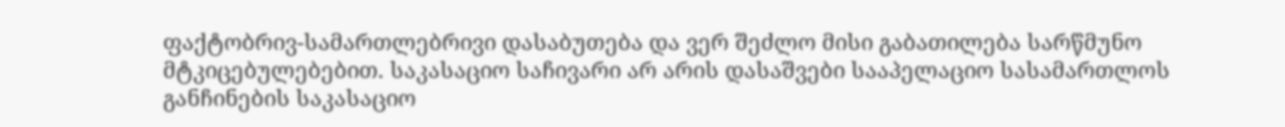ფაქტობრივ-სამართლებრივი დასაბუთება და ვერ შეძლო მისი გაბათილება სარწმუნო მტკიცებულებებით. საკასაციო საჩივარი არ არის დასაშვები სააპელაციო სასამართლოს განჩინების საკასაციო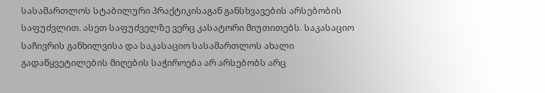სასამართლოს სტაბილური პრაქტიკისაგან განსხვავების არსებობის საფუძვლით. ასეთ საფუძველზე ვერც კასატორი მიუთითებს. საკასაციო საჩივრის განხილვისა და საკასაციო სასამართლოს ახალი გადაწყვეტილების მიღების საჭიროება არ არსებობს არც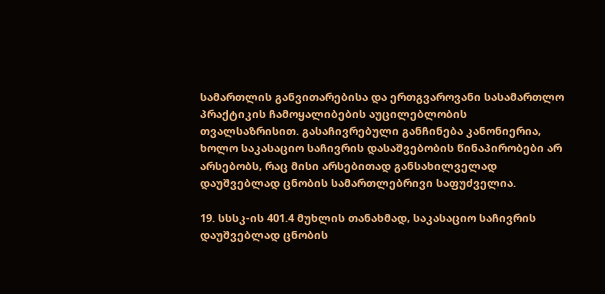სამართლის განვითარებისა და ერთგვაროვანი სასამართლო პრაქტიკის ჩამოყალიბების აუცილებლობის თვალსაზრისით. გასაჩივრებული განჩინება კანონიერია, ხოლო საკასაციო საჩივრის დასაშვებობის წინაპირობები არ არსებობს, რაც მისი არსებითად განსახილველად დაუშვებლად ცნობის სამართლებრივი საფუძველია.

19. სსსკ-ის 401.4 მუხლის თანახმად, საკასაციო საჩივრის დაუშვებლად ცნობის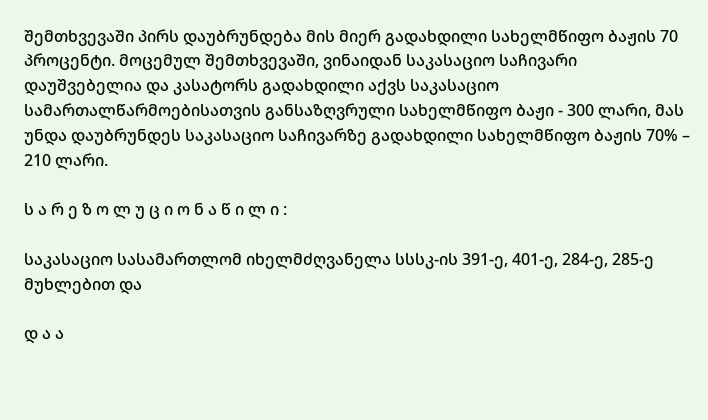შემთხვევაში პირს დაუბრუნდება მის მიერ გადახდილი სახელმწიფო ბაჟის 70 პროცენტი. მოცემულ შემთხვევაში, ვინაიდან საკასაციო საჩივარი დაუშვებელია და კასატორს გადახდილი აქვს საკასაციო სამართალწარმოებისათვის განსაზღვრული სახელმწიფო ბაჟი - 300 ლარი, მას უნდა დაუბრუნდეს საკასაციო საჩივარზე გადახდილი სახელმწიფო ბაჟის 70% – 210 ლარი.

ს ა რ ე ზ ო ლ უ ც ი ო ნ ა წ ი ლ ი :

საკასაციო სასამართლომ იხელმძღვანელა სსსკ-ის 391-ე, 401-ე, 284-ე, 285-ე მუხლებით და

დ ა ა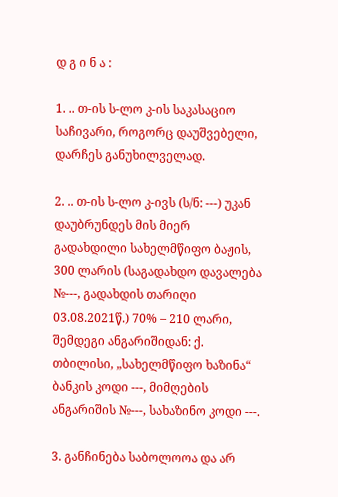დ გ ი ნ ა :

1. .. თ-ის ს-ლო კ-ის საკასაციო საჩივარი, როგორც დაუშვებელი, დარჩეს განუხილველად.

2. .. თ-ის ს-ლო კ-ივს (ს/ნ: ---) უკან დაუბრუნდეს მის მიერ გადახდილი სახელმწიფო ბაჟის, 300 ლარის (საგადახდო დავალება №---, გადახდის თარიღი 03.08.2021წ.) 70% – 210 ლარი, შემდეგი ანგარიშიდან: ქ. თბილისი, „სახელმწიფო ხაზინა“ ბანკის კოდი ---, მიმღების ანგარიშის №---, სახაზინო კოდი ---.

3. განჩინება საბოლოოა და არ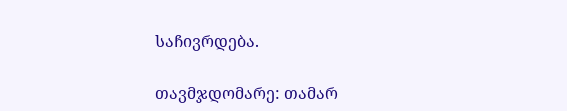საჩივრდება.

თავმჯდომარე: თამარ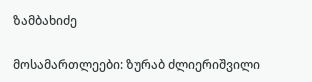ზამბახიძე

მოსამართლეები: ზურაბ ძლიერიშვილი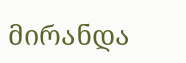მირანდა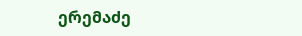ერემაძე